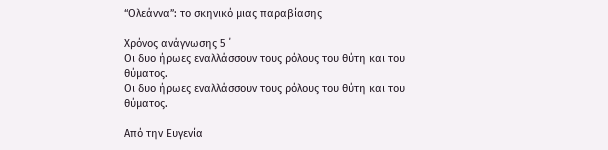“Ολεάννα”: το σκηνικό μιας παραβίασης

Χρόνος ανάγνωσης 5 ΄
Οι δυο ήρωες εναλλάσσουν τους ρόλους του θύτη και του θύματος.
Οι δυο ήρωες εναλλάσσουν τους ρόλους του θύτη και του θύματος.

Από την Ευγενία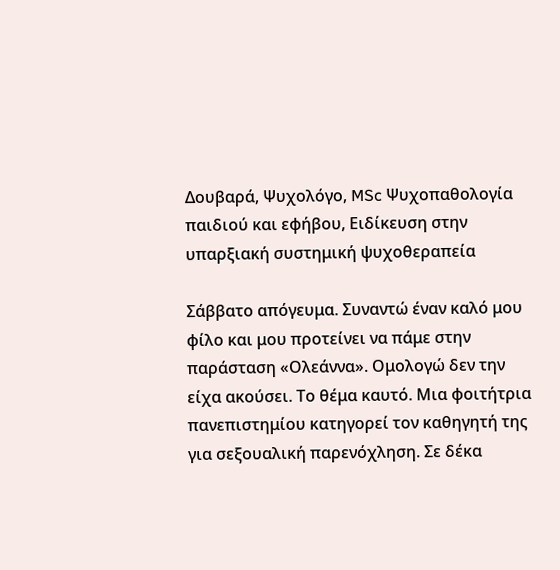Δουβαρά, Ψυχολόγο, MSc Ψυχοπαθολογία παιδιού και εφήβου, Ειδίκευση στην υπαρξιακή συστημική ψυχοθεραπεία

Σάββατο απόγευμα. Συναντώ έναν καλό μου φίλο και μου προτείνει να πάμε στην παράσταση «Ολεάννα». Ομολογώ δεν την είχα ακούσει. Το θέμα καυτό. Μια φοιτήτρια πανεπιστημίου κατηγορεί τον καθηγητή της για σεξουαλική παρενόχληση. Σε δέκα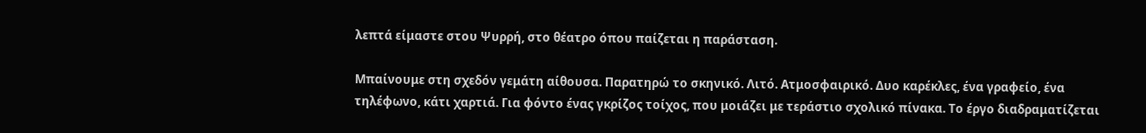λεπτά είμαστε στου Ψυρρή, στο θέατρο όπου παίζεται η παράσταση.

Μπαίνουμε στη σχεδόν γεμάτη αίθουσα. Παρατηρώ το σκηνικό. Λιτό. Ατμοσφαιρικό. Δυο καρέκλες, ένα γραφείο, ένα τηλέφωνο, κάτι χαρτιά. Για φόντο ένας γκρίζος τοίχος, που μοιάζει με τεράστιο σχολικό πίνακα. Το έργο διαδραματίζεται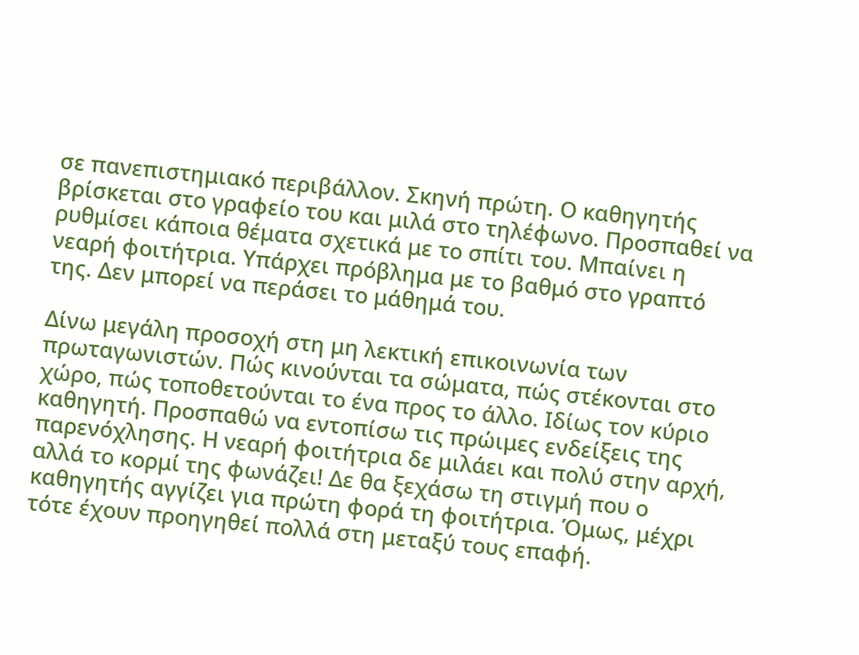σε πανεπιστημιακό περιβάλλον. Σκηνή πρώτη. Ο καθηγητής βρίσκεται στο γραφείο του και μιλά στο τηλέφωνο. Προσπαθεί να ρυθμίσει κάποια θέματα σχετικά με το σπίτι του. Μπαίνει η νεαρή φοιτήτρια. Υπάρχει πρόβλημα με το βαθμό στο γραπτό της. Δεν μπορεί να περάσει το μάθημά του.

Δίνω μεγάλη προσοχή στη μη λεκτική επικοινωνία των πρωταγωνιστών. Πώς κινούνται τα σώματα, πώς στέκονται στο χώρο, πώς τοποθετούνται το ένα προς το άλλο. Ιδίως τον κύριο καθηγητή. Προσπαθώ να εντοπίσω τις πρώιμες ενδείξεις της παρενόχλησης. Η νεαρή φοιτήτρια δε μιλάει και πολύ στην αρχή, αλλά το κορμί της φωνάζει! Δε θα ξεχάσω τη στιγμή που ο καθηγητής αγγίζει για πρώτη φορά τη φοιτήτρια. Όμως, μέχρι τότε έχουν προηγηθεί πολλά στη μεταξύ τους επαφή.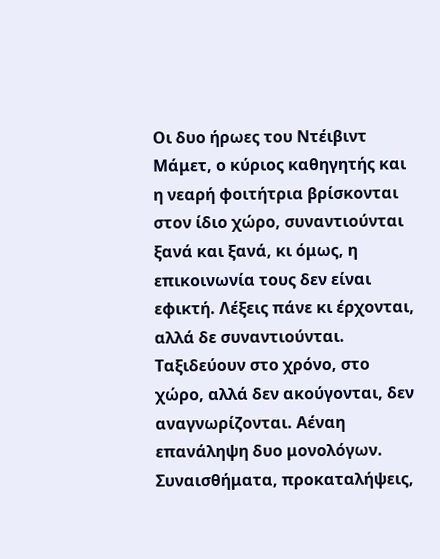Οι δυο ήρωες του Ντέιβιντ Μάμετ, ο κύριος καθηγητής και η νεαρή φοιτήτρια βρίσκονται στον ίδιο χώρο, συναντιούνται ξανά και ξανά, κι όμως, η επικοινωνία τους δεν είναι εφικτή. Λέξεις πάνε κι έρχονται, αλλά δε συναντιούνται. Ταξιδεύουν στο χρόνο, στο χώρο, αλλά δεν ακούγονται, δεν αναγνωρίζονται. Αέναη επανάληψη δυο μονολόγων. Συναισθήματα, προκαταλήψεις,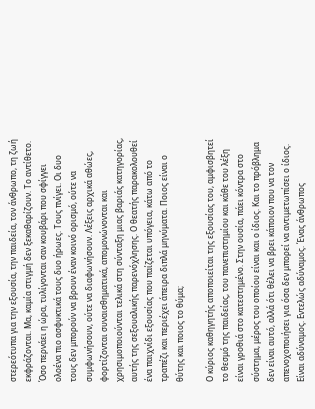στερεότυπα για την εξουσία, την παιδεία, τον άνθρωπο, τη ζωή εκφράζονται. Μα, καμία στιγμή δεν ξεκαθαρίζουν. Το αντίθετο. Όσο περνάει η ώρα, τυλίγονται σαν κουβάρι που σφίγγει ολοένα πιο ασφυκτικά τους δυο ήρωες. Τους πνίγει. Οι δυο τους δεν μπορούν να βρουν έναν κοινό ορισμό, ούτε να συμφωνήσουν, ούτε να διαφωνήσουν. Λέξεις αρχικά αθώες, φορτίζονται συναισθηματικά, απομονώνονται και χρησιμοποιούνται τελικά στη σύνταξη μιας βαριάς κατηγορίας, αυτής της σεξουαλικής παρενόχλησης. Ο θεατής παρακολουθεί ένα παιχνίδι εξουσίας που παίζεται υπόγεια, κάτω από το τραπέζι και περιέχει άπειρα διπλά μηνύματα. Ποιος είναι ο θύτης και ποιος το θύμα;

Ο κύριος καθηγητής αποποιείται της εξουσίας του, αμφισβητεί το θεσμό της παιδείας, του πανεπιστημίου και κάθε του λέξη είναι γροθιά στο κατεστημένο. Στην ουσία, πάει κόντρα στο σύστημα, μέρος του οποίου είναι και ο ίδιος. Και το πρόβλημα δεν είναι αυτό, αλλά ότι θέλει να βρει κάποιον που να τον απενοχοποιήσει για όσα δεν μπορεί να αντιμετωπίσει ο ίδιος. Είναι αδύναμος. Εντελώς αδύναμος. Ένας άνθρωπος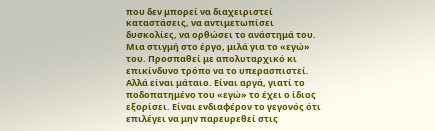που δεν μπορεί να διαχειριστεί καταστάσεις, να αντιμετωπίσει δυσκολίες, να ορθώσει το ανάστημά του. Μια στιγμή στο έργο, μιλά για το «εγώ» του. Προσπαθεί με απολυταρχικό κι επικίνδυνο τρόπο να το υπερασπιστεί. Αλλά είναι μάταιο. Είναι αργά, γιατί το ποδοπατημένο του «εγώ» το έχει ο ίδιος εξορίσει. Είναι ενδιαφέρον το γεγονός ότι επιλέγει να μην παρευρεθεί στις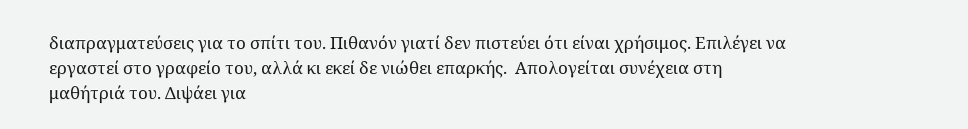διαπραγματεύσεις για το σπίτι του. Πιθανόν γιατί δεν πιστεύει ότι είναι χρήσιμος. Επιλέγει να εργαστεί στο γραφείο του, αλλά κι εκεί δε νιώθει επαρκής.  Απολογείται συνέχεια στη μαθήτριά του. Διψάει για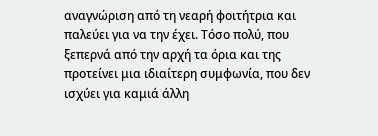αναγνώριση από τη νεαρή φοιτήτρια και παλεύει για να την έχει. Τόσο πολύ, που ξεπερνά από την αρχή τα όρια και της προτείνει μια ιδιαίτερη συμφωνία, που δεν ισχύει για καμιά άλλη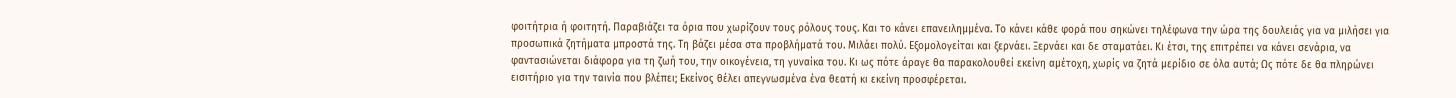φοιτήτρια ή φοιτητή. Παραβιάζει τα όρια που χωρίζουν τους ρόλους τους. Και το κάνει επανειλημμένα. Το κάνει κάθε φορά που σηκώνει τηλέφωνα την ώρα της δουλειάς για να μιλήσει για προσωπικά ζητήματα μπροστά της. Τη βάζει μέσα στα προβλήματά του. Μιλάει πολύ. Εξομολογείται και ξερνάει. Ξερνάει και δε σταματάει. Κι έτσι, της επιτρέπει να κάνει σενάρια, να φαντασιώνεται διάφορα για τη ζωή του, την οικογένεια, τη γυναίκα του. Κι ως πότε άραγε θα παρακολουθεί εκείνη αμέτοχη, χωρίς να ζητά μερίδιο σε όλα αυτά; Ως πότε δε θα πληρώνει εισιτήριο για την ταινία που βλέπει; Εκείνος θέλει απεγνωσμένα ένα θεατή κι εκείνη προσφέρεται.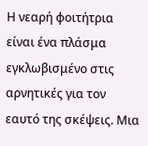Η νεαρή φοιτήτρια είναι ένα πλάσμα εγκλωβισμένο στις αρνητικές για τον εαυτό της σκέψεις. Μια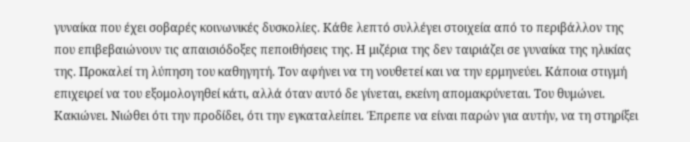γυναίκα που έχει σοβαρές κοινωνικές δυσκολίες. Κάθε λεπτό συλλέγει στοιχεία από το περιβάλλον της που επιβεβαιώνουν τις απαισιόδοξες πεποιθήσεις της. Η μιζέρια της δεν ταιριάζει σε γυναίκα της ηλικίας της. Προκαλεί τη λύπηση του καθηγητή. Τον αφήνει να τη νουθετεί και να την ερμηνεύει. Κάποια στιγμή επιχειρεί να του εξομολογηθεί κάτι, αλλά όταν αυτό δε γίνεται, εκείνη απομακρύνεται. Του θυμώνει. Κακιώνει. Νιώθει ότι την προδίδει, ότι την εγκαταλείπει. Έπρεπε να είναι παρών για αυτήν, να τη στηρίξει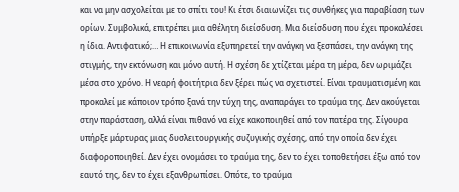και να μην ασχολείται με το σπίτι του! Κι έτσι διαιωνίζει τις συνθήκες για παραβίαση των ορίων. Συμβολικά, επιτρέπει μια αθέλητη διείσδυση. Μια διείσδυση που έχει προκαλέσει η ίδια. Αντιφατικό;… Η επικοινωνία εξυπηρετεί την ανάγκη να ξεσπάσει, την ανάγκη της στιγμής, την εκτόνωση και μόνο αυτή. Η σχέση δε χτίζεται μέρα τη μέρα, δεν ωριμάζει μέσα στο χρόνο. Η νεαρή φοιτήτρια δεν ξέρει πώς να σχετιστεί. Είναι τραυματισμένη και προκαλεί με κάποιον τρόπο ξανά την τύχη της, αναπαράγει το τραύμα της. Δεν ακούγεται στην παράσταση, αλλά είναι πιθανό να είχε κακοποιηθεί από τον πατέρα της. Σίγουρα υπήρξε μάρτυρας μιας δυσλειτουργικής συζυγικής σχέσης, από την οποία δεν έχει διαφοροποιηθεί. Δεν έχει ονομάσει το τραύμα της, δεν το έχει τοποθετήσει έξω από τον εαυτό της, δεν το έχει εξανθρωπίσει. Οπότε, το τραύμα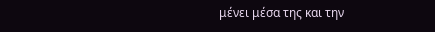μένει μέσα της και την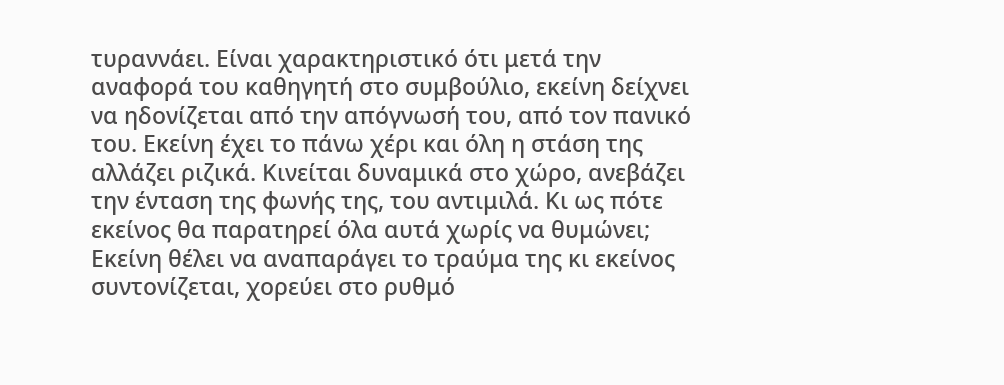τυραννάει. Είναι χαρακτηριστικό ότι μετά την αναφορά του καθηγητή στο συμβούλιο, εκείνη δείχνει να ηδονίζεται από την απόγνωσή του, από τον πανικό του. Εκείνη έχει το πάνω χέρι και όλη η στάση της αλλάζει ριζικά. Κινείται δυναμικά στο χώρο, ανεβάζει την ένταση της φωνής της, του αντιμιλά. Κι ως πότε εκείνος θα παρατηρεί όλα αυτά χωρίς να θυμώνει; Εκείνη θέλει να αναπαράγει το τραύμα της κι εκείνος συντονίζεται, χορεύει στο ρυθμό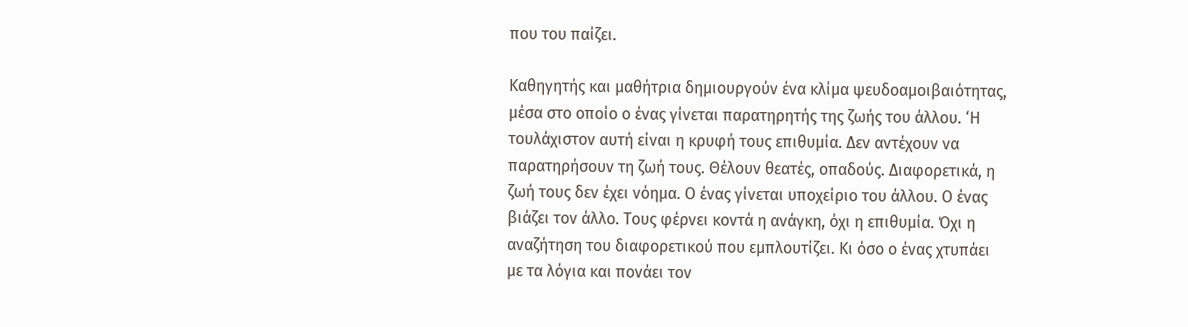που του παίζει.

Καθηγητής και μαθήτρια δημιουργούν ένα κλίμα ψευδοαμοιβαιότητας, μέσα στο οποίο ο ένας γίνεται παρατηρητής της ζωής του άλλου. ‘Η τουλάχιστον αυτή είναι η κρυφή τους επιθυμία. Δεν αντέχουν να παρατηρήσουν τη ζωή τους. Θέλουν θεατές, οπαδούς. Διαφορετικά, η ζωή τους δεν έχει νόημα. Ο ένας γίνεται υποχείριο του άλλου. Ο ένας βιάζει τον άλλο. Τους φέρνει κοντά η ανάγκη, όχι η επιθυμία. Όχι η αναζήτηση του διαφορετικού που εμπλουτίζει. Κι όσο ο ένας χτυπάει με τα λόγια και πονάει τον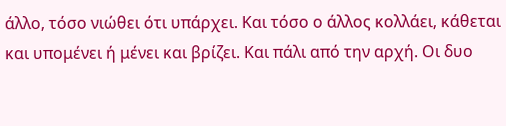άλλο, τόσο νιώθει ότι υπάρχει. Και τόσο ο άλλος κολλάει, κάθεται και υπομένει ή μένει και βρίζει. Και πάλι από την αρχή. Οι δυο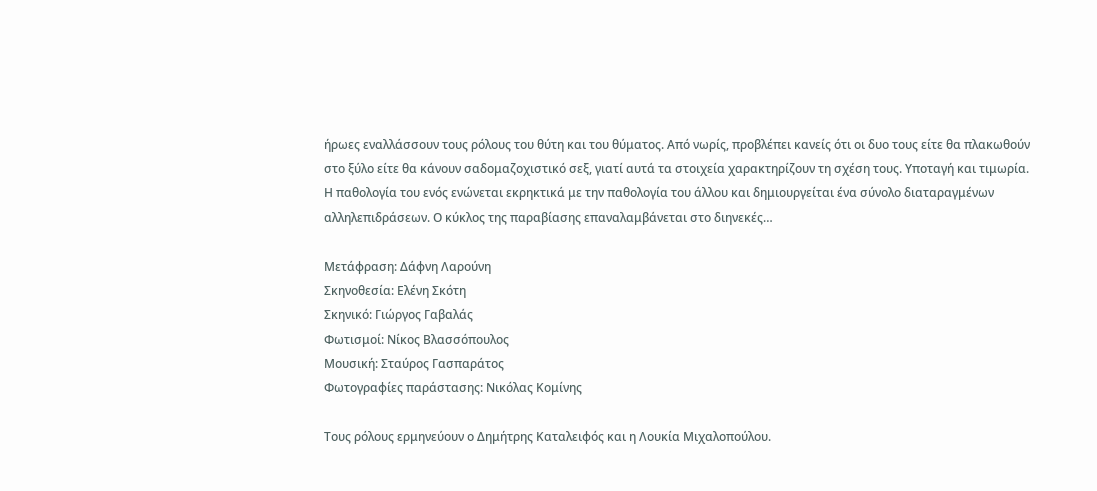ήρωες εναλλάσσουν τους ρόλους του θύτη και του θύματος. Από νωρίς, προβλέπει κανείς ότι οι δυο τους είτε θα πλακωθούν στο ξύλο είτε θα κάνουν σαδομαζοχιστικό σεξ, γιατί αυτά τα στοιχεία χαρακτηρίζουν τη σχέση τους. Υποταγή και τιμωρία. Η παθολογία του ενός ενώνεται εκρηκτικά με την παθολογία του άλλου και δημιουργείται ένα σύνολο διαταραγμένων αλληλεπιδράσεων. Ο κύκλος της παραβίασης επαναλαμβάνεται στο διηνεκές…

Μετάφραση: Δάφνη Λαρούνη
Σκηνοθεσία: Ελένη Σκότη
Σκηνικό: Γιώργος Γαβαλάς
Φωτισμοί: Νίκος Βλασσόπουλος
Μουσική: Σταύρος Γασπαράτος
Φωτογραφίες παράστασης: Νικόλας Κομίνης

Τους ρόλους ερμηνεύουν ο Δημήτρης Καταλειφός και η Λουκία Μιχαλοπούλου.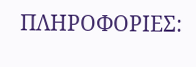ΠΛΗΡΟΦΟΡΙΕΣ: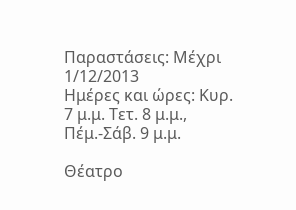Παραστάσεις: Mέχρι 1/12/2013
Ημέρες και ώρες: Κυρ. 7 μ.μ. Τετ. 8 μ.μ., Πέμ.-Σάβ. 9 μ.μ.

Θέατρο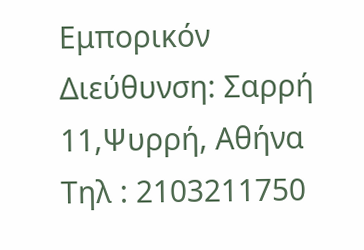Εμπορικόν
Διεύθυνση: Σαρρή 11,Ψυρρή, Αθήνα
Τηλ : 2103211750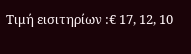Τιμή εισιτηρίων :€ 17, 12, 10